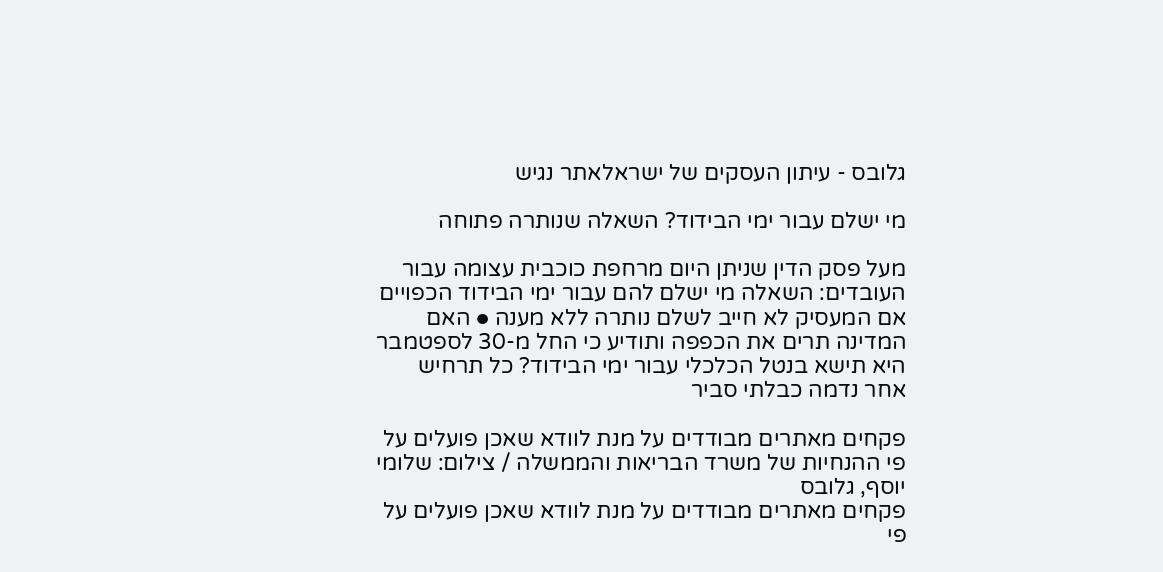גלובס - עיתון העסקים של ישראלאתר נגיש

מי ישלם עבור ימי הבידוד? השאלה שנותרה פתוחה

מעל פסק הדין שניתן היום מרחפת כוכבית עצומה עבור העובדים: השאלה מי ישלם להם עבור ימי הבידוד הכפויים אם המעסיק לא חייב לשלם נותרה ללא מענה ● האם המדינה תרים את הכפפה ותודיע כי החל מ-30 לספטמבר היא תישא בנטל הכלכלי עבור ימי הבידוד? כל תרחיש אחר נדמה כבלתי סביר

פקחים מאתרים מבודדים על מנת לוודא שאכן פועלים על פי ההנחיות של משרד הבריאות והממשלה / צילום: שלומי יוסף, גלובס
פקחים מאתרים מבודדים על מנת לוודא שאכן פועלים על פי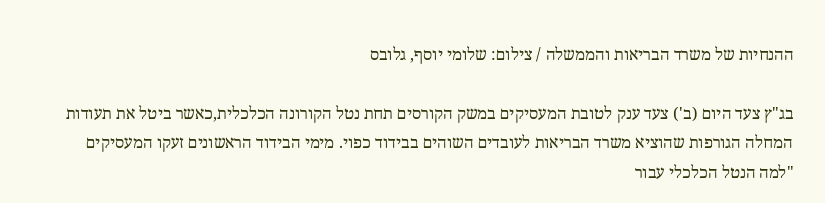ההנחיות של משרד הבריאות והממשלה / צילום: שלומי יוסף, גלובס

בג"ץ צעד היום (ב') צעד ענק לטובת המעסיקים במשק הקורסים תחת נטל הקורונה הכלכלית,כאשר ביטל את תעודות המחלה הגורפות שהוציא משרד הבריאות לעובדים השוהים בבידוד כפוי. מימי הבידוד הראשונים זעקו המעסיקים "למה הנטל הכלכלי עבור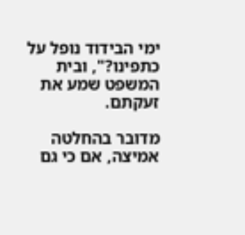ימי הבידוד נופל על כתפינו?", ובית המשפט שמע את זעקתם.

מדובר בהחלטה אמיצה, אם כי גם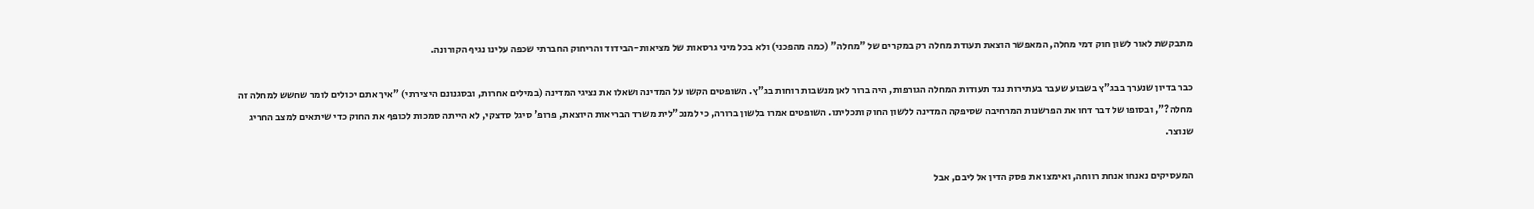מתבקשת לאור לשון חוק דמי מחלה, המאפשר הוצאת תעודת מחלה רק במקרים של "מחלה" (כמה מהפכני) ולא בכל מיני גרסאות של מציאות-הבידוד והריחוק החברתי שכפה עלינו נגיף הקורונה.

כבר בדיון שנערך בבג"ץ בשבוע שעבר בעתירות נגד תעודות המחלה הגורפות, היה ברור לאן מנשבות רוחות בג"ץ. השופטים הקשו על המדינה ושאלו את נציגי המדינה (במילים אחרות, ובסגנונם היצירתי) "איך אתם יכולים לומר שחשש למחלה זה מחלה?", ובסופו של דבר דחו את הפרשנות המרחיבה שסיפקה המדינה ללשון החוק ותכליתו. השופטים אמרו בלשון ברורה, כי למנכ"לית משרד הבריאות היוצאת, פרופ' סיגל סדצקי, לא הייתה סמכות לכופף את החוק כדי שיתאים למצב החריג שנוצר.

המעסיקים נאנחו אנחת רווחה, ואימצו את פסק הדין אל ליבם, אבל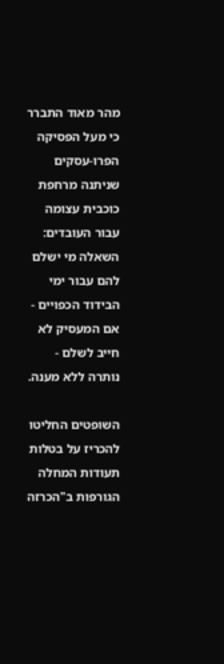מהר מאוד התברר כי מעל הפסיקה הפרו-עסקים שניתנה מרחפת כוכבית עצומה עבור העובדים: השאלה מי ישלם להם עבור ימי הבידוד הכפויים - אם המעסיק לא חייב לשלם - נותרה ללא מענה.

השופטים החליטו להכריז על בטלות תעודות המחלה הגורפות ב"הכרזה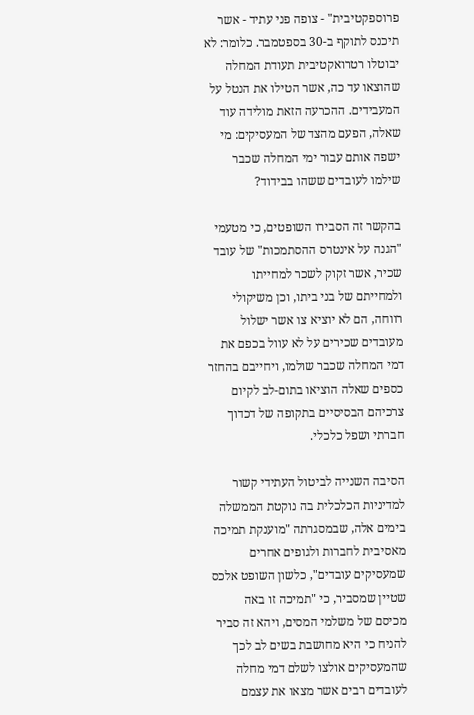פרוספקטיבית" - צופה פני עתיד - אשר תיכנס לתוקף ב-30 בספטמבר. כלומר: לא יבוטלו רטרואקטיבית תעודת המחלה שהוצאו עד כה, אשר הטילו את הנטל על המעבידים. ההכרעה הזאת מולידה עוד שאלה, הפעם מהצד של המעסיקים: מי ישפה אותם עבור ימי המחלה שכבר שילמו לעובדים ששהו בבידוד?

בהקשר זה הסבירו השופטים, כי מטעמי "הגנה על אינטרס ההסתמכות" של עובד שכיר, אשר זקוק לשכר למחייתו ולמחייתם של בני ביתו, וכן משיקולי רווחה, הם לא יוציא צו אשר ישלול מעובדים שכירים על לא עוול בכפם את דמי המחלה שכבר שולמו, ויחייבם בהחזר כספים שאלה הוציאו בתום-לב לקיום צרכיהם הבסיסיים בתקופה של דכדוך חברתי ושפל כלכלי.

הסיבה השנייה לביטול העתידי קשור למדיניות הכלכלית בה נוקטת הממשלה בימים אלה, שבמסגרתה "מוענקת תמיכה מאסיבית לחברות ולגופים אחרים שמעסיקים עובדים", כלשון השופט אלכס שטיין שמסביר, כי "תמיכה זו באה מכיסם של משלמי המסים, ויהא זה סביר להניח כי היא מחושבת בשים לב לכך שהמעסיקים אולצו לשלם דמי מחלה לעובדים רבים אשר מצאו את עצמם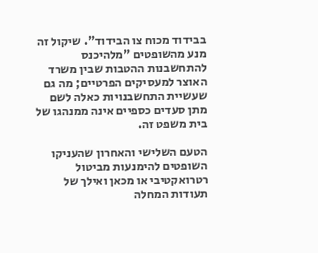בבידוד מכוח צו הבידוד". שיקול זה מנע מהשופטים "מלהיכנס להתחשבנות ההטבות שבין משרד האוצר למעסיקים הפרטיים; מה גם שעשיית התחשבנויות כאלה לשם מתן סעדים כספיים אינה ממנהגו של בית משפט זה.

הטעם השלישי והאחרון שהעניקו השופטים להימנעות מביטול רטרואקטיבי או מכאן ואילך של תעודות המחלה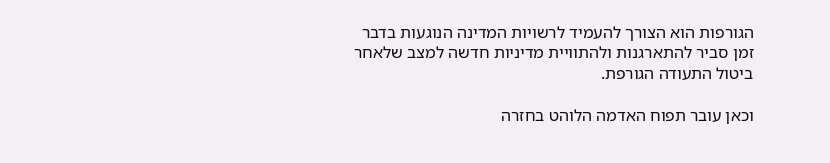הגורפות הוא הצורך להעמיד לרשויות המדינה הנוגעות בדבר זמן סביר להתארגנות ולהתוויית מדיניות חדשה למצב שלאחר ביטול התעודה הגורפת.

וכאן עובר תפוח האדמה הלוהט בחזרה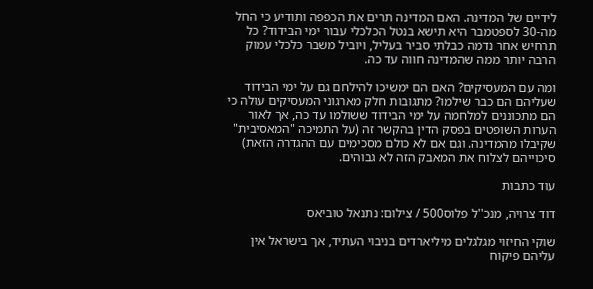לידיים של המדינה. האם המדינה תרים את הכפפה ותודיע כי החל מה-30 לספטמבר היא תישא בנטל הכלכלי עבור ימי הבידוד? כל תרחיש אחר נדמה כבלתי סביר בעליל, ויוביל משבר כלכלי עמוק הרבה יותר ממה שהמדינה חווה עד כה.

ומה עם המעסיקים? האם הם ימשיכו להילחם גם על ימי הבידוד שעליהם הם כבר שילמו? מתגובות חלק מארגוני המעסיקים עולה כי הם מתכוננים למלחמה על ימי הבידוד ששולמו עד כה, אך לאור הערות השופטים בפסק הדין בהקשר זה (על התמיכה "המאסיבית" שקיבלו מהמדינה. וגם אם לא כולם מסכימים עם ההגדרה הזאת) סיכוייהם לצלוח את המאבק הזה לא גבוהים.

עוד כתבות

דוד צרויה, מנכ''ל פלוס500 / צילום: נתנאל טוביאס

שוקי החיזוי מגלגלים מיליארדים בניבוי העתיד, אך בישראל אין עליהם פיקוח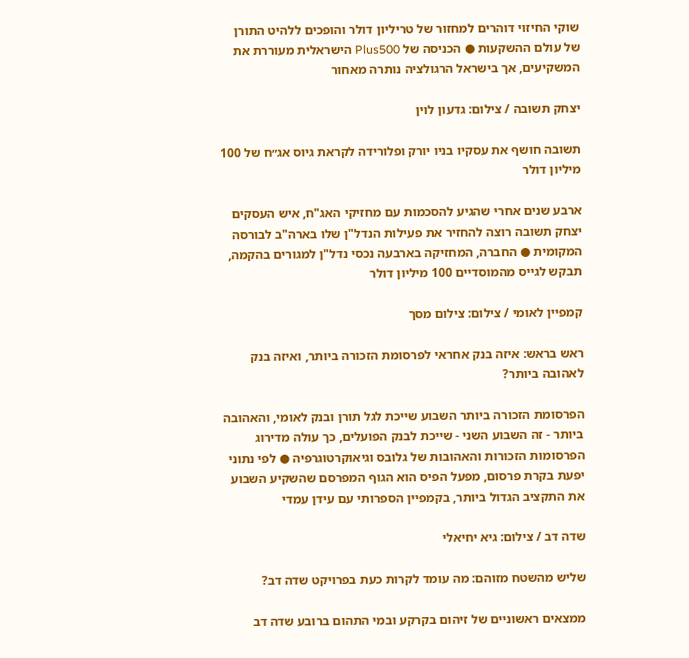שוקי החיזוי דוהרים למחזור של טריליון דולר והופכים ללהיט התורן של עולם ההשקעות ● הכניסה של Plus500 הישראלית מעוררת את המשקיעים, אך בישראל הרגולציה נותרה מאחור

יצחק תשובה / צילום: גדעון לוין

תשובה חושף את עסקיו בניו יורק ופלורידה לקראת גיוס אג״ח של 100 מיליון דולר

ארבע שנים אחרי שהגיע להסכמות עם מחזיקי האג"ח, איש העסקים יצחק תשובה רוצה להחזיר את פעילות הנדל"ן שלו בארה"ב לבורסה המקומית ● החברה, המחזיקה בארבעה נכסי נדל"ן למגורים בהקמה, תבקש לגייס מהמוסדיים 100 מיליון דולר

קמפיין לאומי / צילום: צילום מסך

ראש בראש: איזה בנק אחראי לפרסומת הזכורה ביותר, ואיזה בנק לאהובה ביותר?

הפרסומת הזכורה ביותר השבוע שייכת לגל תורן ובנק לאומי, והאהובה ביותר - זה השבוע השני - שייכת לבנק הפועלים, כך עולה מדירוג הפרסומות הזכורות והאהובות של גלובס וגיאוקרטוגרפיה ● לפי נתוני יפעת בקרת פרסום, מפעל הפיס הוא הגוף המפרסם שהשקיע השבוע את התקציב הגדול ביותר, בקמפיין הספרותי עם עידן עמדי

שדה דב / צילום: גיא יחיאלי

שליש מהשטח מזוהם: מה עומד לקרות כעת בפרויקט שדה דב?

ממצאים ראשוניים של זיהום בקרקע ובמי התהום ברובע שדה דב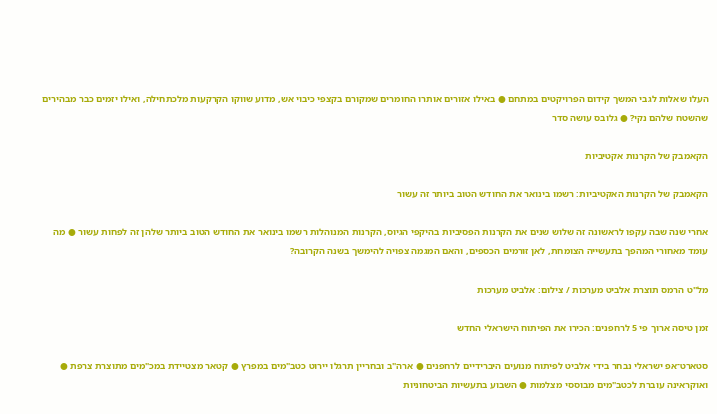העלו שאלות לגבי המשך קידום הפרויקטים במתחם ● באילו אזורים אותרו החומרים שמקורם בקצפי כיבוי אש, מדוע שווקו הקרקעות מלכתחילה, ואילו יזמים כבר מבהירים שהשטח שלהם נקי? ● גלובס עושה סדר

הקאמבק של הקרנות אקטיביות

הקאמבק של הקרנות האקטיביות: רשמו בינואר את החודש הטוב ביותר זה עשור

אחרי שנה שבה עקפו לראשונה זה שלוש שנים את הקרנות הפסיביות בהיקפי הגיוס, הקרנות המנוהלות רשמו בינואר את החודש הטוב ביותר שלהן זה לפחות עשור ● מה עומד מאחורי המהפך בתעשייה הצומחת, לאן זורמים הכספים, והאם המגמה צפויה להימשך בשנה הקרובה?

מל''ט הרמס תוצרת אלביט מערכות / צילום: אלביט מערכות

זמן טיסה ארוך פי 5 לרחפנים: הכירו את הפיתוח הישראלי החדש

סטארט־אפ ישראלי נבחר בידי אלביט לפיתוח מנועים היברידיים לרחפנים ● ארה"ב ובחריין תרגלו יירוט כטב"מים במפרץ ● קטאר מצטיידת במכ"מים מתוצרת צרפת ● ואוקראינה עוברת לכטב"מים מבוססי מצלמות ● השבוע בתעשיות הביטחוניות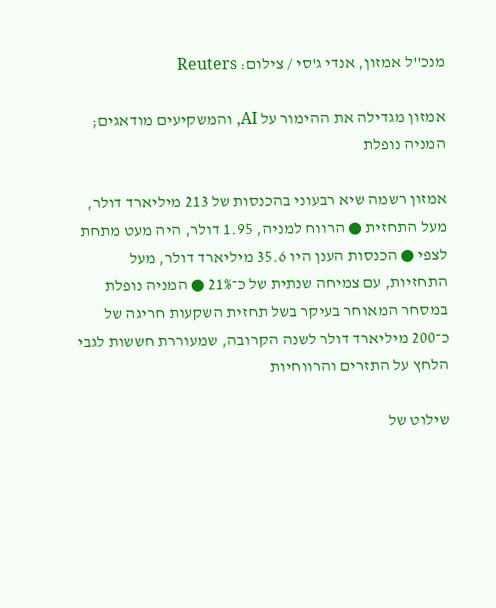מנכ''ל אמזון, אנדי ג'סי / צילום: Reuters

אמזון מגדילה את ההימור על AI, והמשקיעים מודאגים; המניה נופלת

אמזון רשמה שיא רבעוני בהכנסות של 213 מיליארד דולר, מעל התחזית ● הרווח למניה, 1.95 דולר, היה מעט מתחת לצפי ● הכנסות הענן היו 35.6 מיליארד דולר, מעל התחזיות, עם צמיחה שנתית של כ־21% ● המניה נופלת במסחר המאוחר בעיקר בשל תחזית השקעות חריגה של כ־200 מיליארד דולר לשנה הקרובה, שמעוררת חששות לגבי הלחץ על התזרים והרווחיות

שילוט של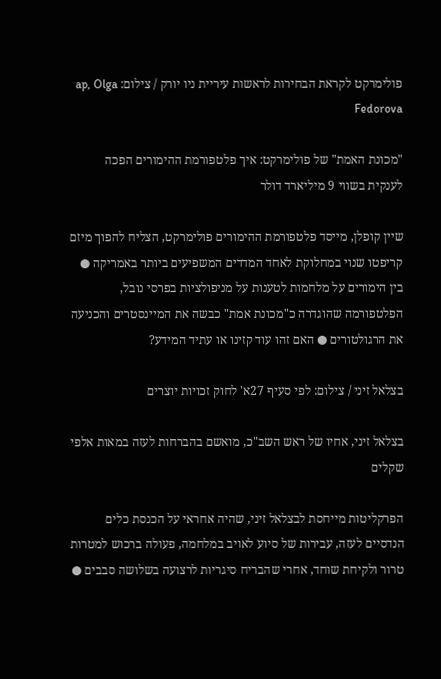פולימרקט לקראת הבחירות לראשות עיריית ניו יורק / צילום: ap, Olga Fedorova

"מכונת האמת" של פולימרקט: איך פלטפורמת ההימורים הפכה לענקית בשווי 9 מיליארד דולר

שיין קופלן, מייסד פלטפורמת ההימורים פולימרקט, הצליח להפוך מיזם קריפטו שנוי במחלוקת לאחד המדדים המשפיעים ביותר באמריקה ● בין הימורים על מלחמות לטענות על מניפולציות בפרסי נובל, הפלטפורמה שהוגדרה כ"מכונת אמת" כבשה את המיינסטרים והכניעה את הרגולטורים ● האם זהו עוד קזינו או עתיד המידע?

בצלאל זיני / צילום: לפי סעיף 27א' לחוק זכויות יוצרים

בצלאל זיני, אחיו של ראש השב"כ, מואשם בהברחות לעזה במאות אלפי שקלים

הפרקליטות מייחסת לבצלאל זיני, שהיה אחראי על הכנסת כלים הנדסיים לעזה, עבירות של סיוע לאויב במלחמה, פעולה ברכוש למטרות טרור ולקיחת שוחד, אחרי שהבריח סיגריות לרצועה בשלושה סבבים ●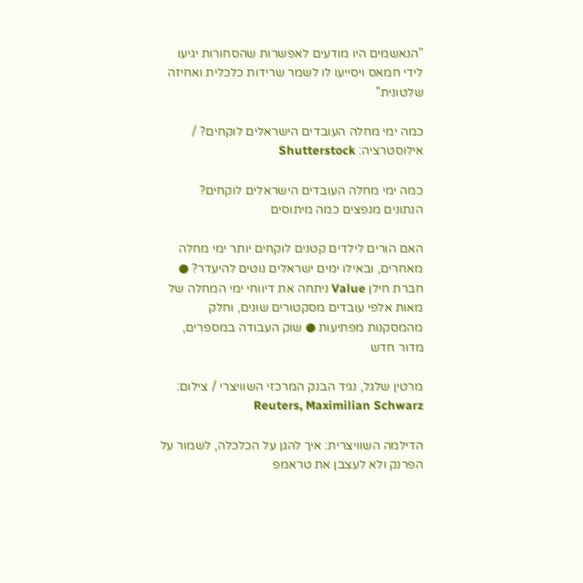"הנאשמים היו מודעים לאפשרות שהסחורות יגיעו לידי חמאס ויסייעו לו לשמר שרידות כלכלית ואחיזה שלטונית"

כמה ימי מחלה העובדים הישראלים לוקחים? / אילוסטרציה: Shutterstock

כמה ימי מחלה העובדים הישראלים לוקחים? הנתונים מנפצים כמה מיתוסים

האם הורים לילדים קטנים לוקחים יותר ימי מחלה מאחרים, ובאילו ימים ישראלים נוטים להיעדר? ● חברת חילן Value ניתחה את דיווחי ימי המחלה של מאות אלפי עובדים מסקטורים שונים, וחלק מהמסקנות מפתיעות ● שוק העבודה במספרים, מדור חדש

מרטין שלגל, נגיד הבנק המרכזי השוויצרי / צילום: Reuters, Maximilian Schwarz

הדילמה השוויצרית: איך להגן על הכלכלה, לשמור על הפרנק ולא לעצבן את טראמפ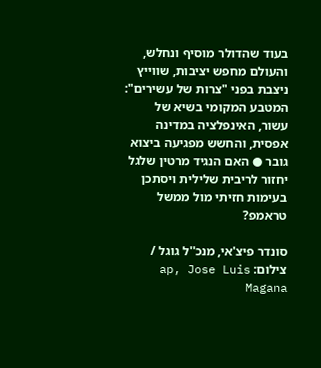בעוד שהדולר מוסיף ונחלש, והעולם מחפש יציבות, שווייץ ניצבת בפני "צרות של עשירים": המטבע המקומי בשיא של עשור, האינפלציה במדינה אפסית, והחשש מפגיעה ביצוא גובר ● האם הנגיד מרטין שלגל יחזור לריבית שלילית ויסתכן בעימות חזיתי מול ממשל טראמפ?

סונדר פיצ'אי, מנכ''ל גוגל / צילום: ap, Jose Luis Magana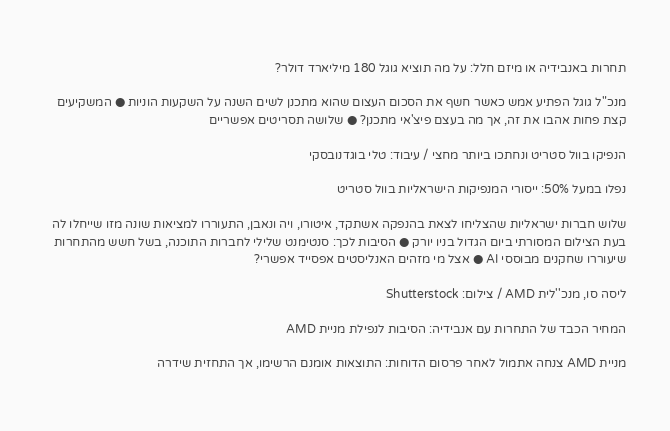תחרות באנבידיה או מיזם חלל: על מה תוציא גוגל 180 מיליארד דולר?

מנכ"ל גוגל הפתיע אמש כאשר חשף את הסכום העצום שהוא מתכנן לשים השנה על השקעות הוניות ● המשקיעים קצת פחות אהבו את זה, אך מה בעצם פיצ'אי מתכנן? ● שלושה תסריטים אפשריים

הנפיקו בוול סטריט ונחתכו ביותר מחצי / עיבוד: טלי בוגדנובסקי

נפלו במעל 50%: ייסורי המנפיקות הישראליות בוול סטריט

שלוש חברות ישראליות שהצליחו לצאת בהנפקה אשתקד, איטורו, ויה ונאבן, התעוררו למציאות שונה מזו שייחלו לה בעת הצילום המסורתי ביום הגדול בניו יורק ● הסיבות לכך: סנטימנט שלילי לחברות התוכנה, בשל חשש מהתחרות שיעוררו שחקנים מבוססי AI ● אצל מי מזהים האנליסטים אפסייד אפשרי?

ליסה סו, מנכ''לית AMD / צילום: Shutterstock

המחיר הכבד של התחרות עם אנבידיה: הסיבות לנפילת מניית AMD

מניית AMD צנחה אתמול לאחר פרסום הדוחות: התוצאות אומנם הרשימו, אך התחזית שידרה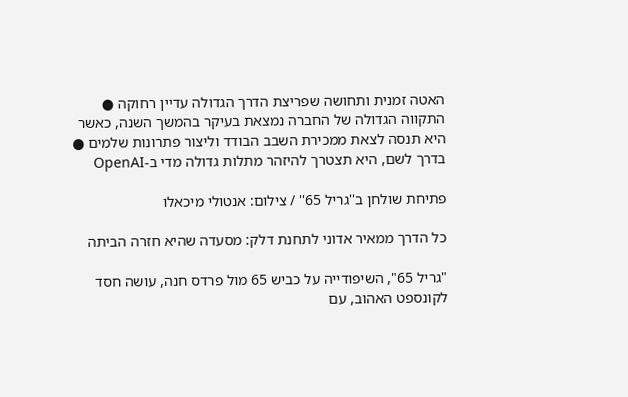האטה זמנית ותחושה שפריצת הדרך הגדולה עדיין רחוקה ● התקווה הגדולה של החברה נמצאת בעיקר בהמשך השנה, כאשר היא תנסה לצאת ממכירת השבב הבודד וליצור פתרונות שלמים ● בדרך לשם, היא תצטרך להיזהר מתלות גדולה מדי ב-OpenAI

פתיחת שולחן ב''גריל 65'' / צילום: אנטולי מיכאלו

כל הדרך ממאיר אדוני לתחנת דלק: מסעדה שהיא חזרה הביתה

"גריל 65", השיפודייה על כביש 65 מול פרדס חנה, עושה חסד לקונספט האהוב, עם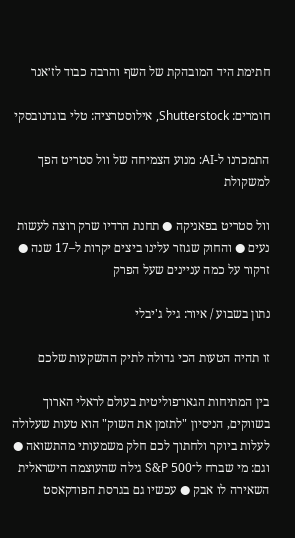חתימת היד המובהקת של השף והרבה כבוד לז׳אנר

חומרים: Shutterstock, אילוסטרציה: טלי בוגדנובסקי

התמכרנו ל-AI: מנוע הצמיחה של וול סטריט הפך למשקולת

וול סטריט בפאניקה ● תחנת הרדיו שרק רוצה לעשות נעים ● והחוק שגוזר עלינו ביצים יקרות ל–17 שנה ● זרקור על כמה עניינים שעל הפרק

נתון בשבוע / איור: גיל ג'יבלי

זו תהיה הטעות הכי גדולה לתיק ההשקעות שלכם

בין המתיחות הגאו־פוליטית בעולם לראלי הארוך בשווקים, הניסיון "לתזמן את השוק" הוא טעות שעלולה לעלות ביוקר ולחתוך לכם חלק משמעותי מהתשואה ● וגם: מי שברח ל־S&P 500 גילה שהעוצמה הישראלית השאירה לו אבק ● עכשיו גם בגרסת הפודקאסט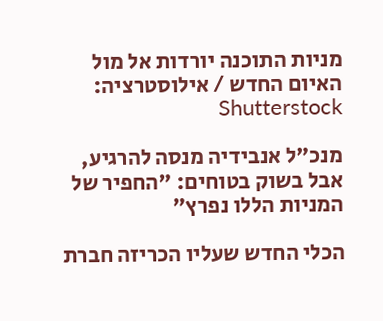מניות התוכנה יורדות אל מול האיום החדש / אילוסטרציה: Shutterstock

מנכ"ל אנבידיה מנסה להרגיע, אבל בשוק בטוחים: "החפיר של המניות הללו נפרץ"

הכלי החדש שעליו הכריזה חברת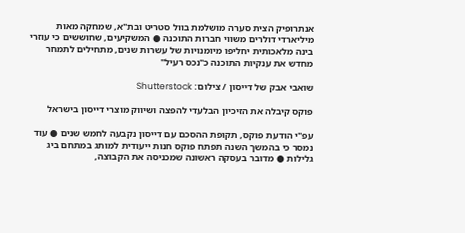אנתרופיק הצית סערה מושלמת בוול סטריט ובת"א, שמחקה מאות מיליארדי דולרים משווי חברות התוכנה ● המשקיעים, שחוששים כי עוזרי בינה מלאכותית יחליפו מיומנויות של עשרות שנים, מתחילים לתמחר מחדש את ענקיות התוכנה כ"נכס רעיל"

שואבי אבק של דייסון / צילום: Shutterstock

פוקס קיבלה את הזיכיון הבלעדי להפצה ושיווק מוצרי דייסון בישראל

עפ"י הודעת פוקס, תקופת ההסכם עם דייסון נקבעה לחמש שנים ● עוד נמסר כי בהמשך השנה תפתח פוקס חנות ייעודית למותג במתחם ביג גלילות ● מדובר בעסקה ראשונה שמכניסה את הקבוצה,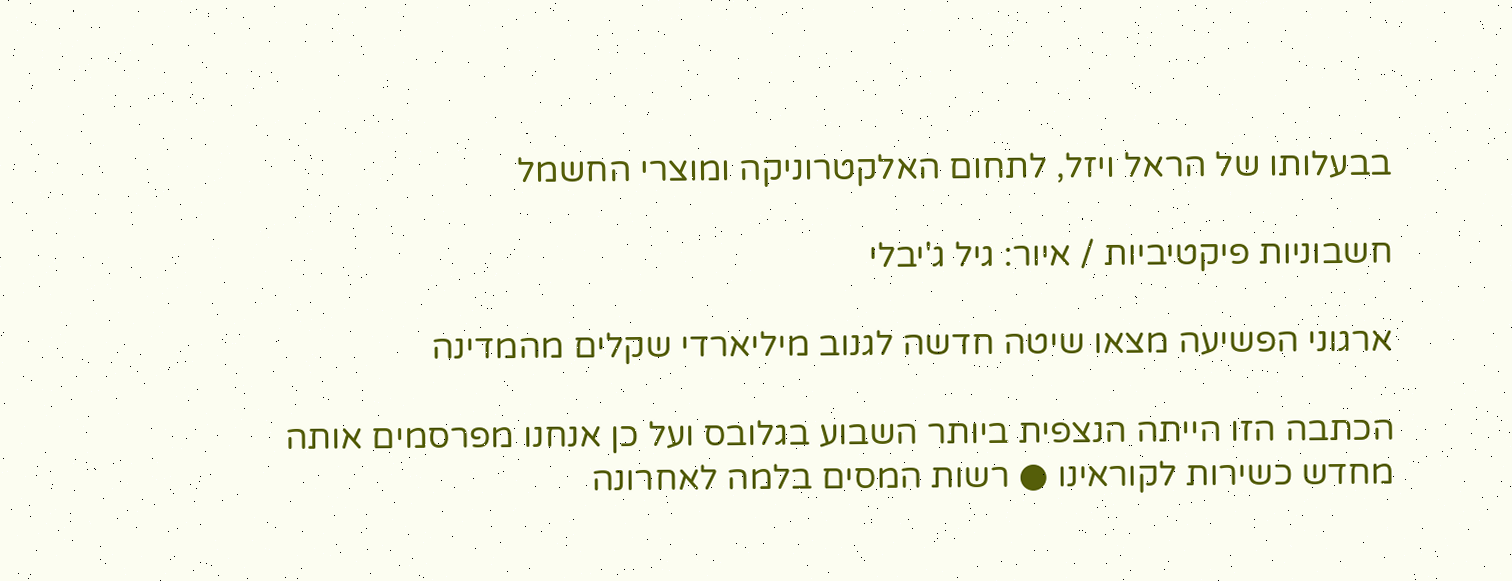בבעלותו של הראל ויזל, לתחום האלקטרוניקה ומוצרי החשמל

חשבוניות פיקטיביות / איור: גיל ג'יבלי

ארגוני הפשיעה מצאו שיטה חדשה לגנוב מיליארדי שקלים מהמדינה

הכתבה הזו הייתה הנצפית ביותר השבוע בגלובס ועל כן אנחנו מפרסמים אותה מחדש כשירות לקוראינו ● רשות המסים בלמה לאחרונה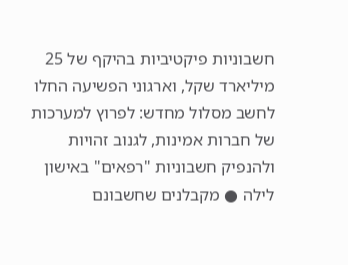חשבוניות פיקטיביות בהיקף של 25 מיליארד שקל, וארגוני הפשיעה החלו לחשב מסלול מחדש: לפרוץ למערכות של חברות אמינות, לגנוב זהויות ולהנפיק חשבוניות "רפאים" באישון לילה ● מקבלנים שחשבונם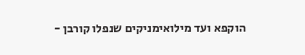הוקפא ועד מילואימניקים שנפלו קורבן -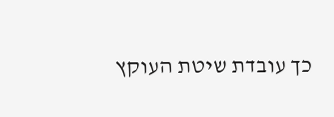כך עובדת שיטת העוקץ